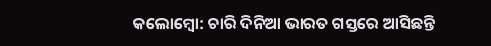କଲୋମ୍ବୋ: ଚାରି ଦିନିଆ ଭାରତ ଗସ୍ତରେ ଆସିଛନ୍ତି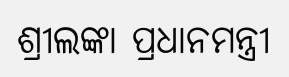ଶ୍ରୀଲଙ୍କା ପ୍ରଧାନମନ୍ତ୍ରୀ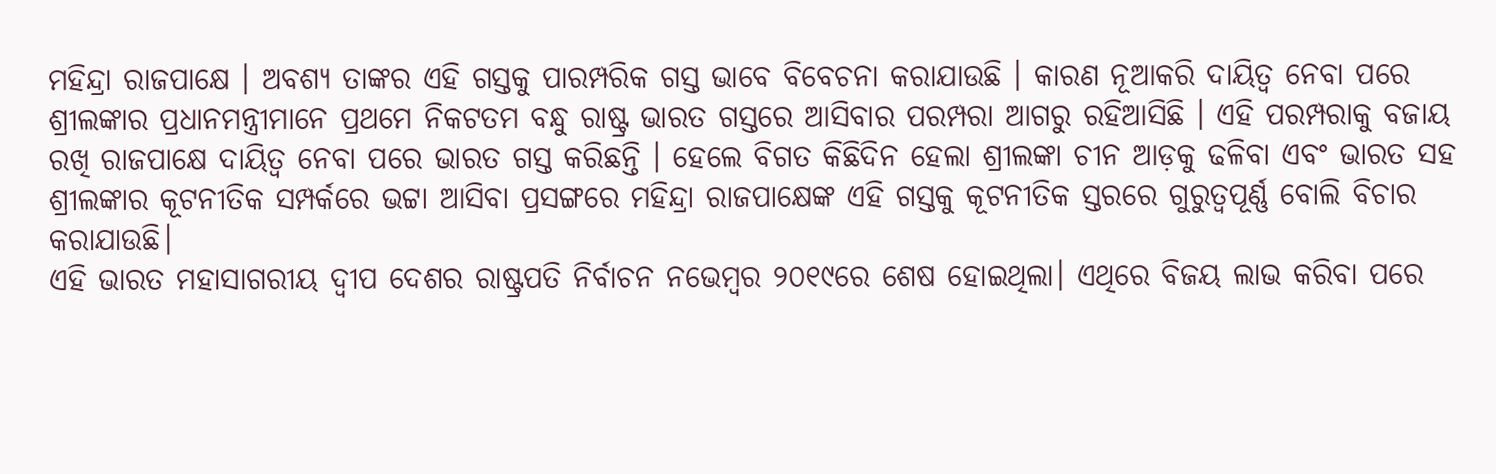ମହିନ୍ଦ୍ରା ରାଜପାକ୍ଷେ । ଅବଶ୍ୟ ତାଙ୍କର ଏହି ଗସ୍ତକୁ ପାରମ୍ପରିକ ଗସ୍ତ ଭାବେ ବିବେଚନା କରାଯାଉଛି । କାରଣ ନୂଆକରି ଦାୟିତ୍ଵ ନେବା ପରେ ଶ୍ରୀଲଙ୍କାର ପ୍ରଧାନମନ୍ତ୍ରୀମାନେ ପ୍ରଥମେ ନିକଟତମ ବନ୍ଧୁ ରାଷ୍ଟ୍ର ଭାରତ ଗସ୍ତରେ ଆସିବାର ପରମ୍ପରା ଆଗରୁ ରହିଆସିଛି । ଏହି ପରମ୍ପରାକୁ ବଜାୟ ରଖି ରାଜପାକ୍ଷେ ଦାୟିତ୍ଵ ନେବା ପରେ ଭାରତ ଗସ୍ତ କରିଛନ୍ତି । ହେଲେ ବିଗତ କିଛିଦିନ ହେଲା ଶ୍ରୀଲଙ୍କା ଚୀନ ଆଡ଼କୁ ଢଳିବା ଏବଂ ଭାରତ ସହ ଶ୍ରୀଲଙ୍କାର କୂଟନୀତିକ ସମ୍ପର୍କରେ ଭଟ୍ଟା ଆସିବା ପ୍ରସଙ୍ଗରେ ମହିନ୍ଦ୍ରା ରାଜପାକ୍ଷେଙ୍କ ଏହି ଗସ୍ତକୁ କୂଟନୀତିକ ସ୍ତରରେ ଗୁରୁତ୍ଵପୂର୍ଣ୍ଣ ବୋଲି ବିଚାର କରାଯାଉଛି।
ଏହି ଭାରତ ମହାସାଗରୀୟ ଦ୍ଵୀପ ଦେଶର ରାଷ୍ଟ୍ରପତି ନିର୍ବାଚନ ନଭେମ୍ବର ୨୦୧୯ରେ ଶେଷ ହୋଇଥିଲା। ଏଥିରେ ବିଜୟ ଲାଭ କରିବା ପରେ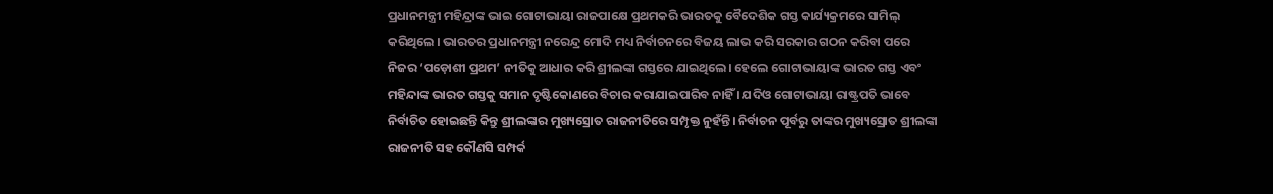ପ୍ରଧାନମନ୍ତ୍ରୀ ମହିନ୍ଦ୍ରାଙ୍କ ଭାଇ ଗୋଟାଭାୟା ରାଜପାକ୍ଷେ ପ୍ରଥମକରି ଭାରତକୁ ବୈଦେଶିକ ଗସ୍ତ କାର୍ଯ୍ୟକ୍ରମରେ ସାମିଲ୍ କରିଥିଲେ । ଭାରତର ପ୍ରଧାନମନ୍ତ୍ରୀ ନରେନ୍ଦ୍ର ମୋଦି ମଧ୍ୟ ନିର୍ବାଚନରେ ବିଜୟ ଲାଭ କରି ସରକାର ଗଠନ କରିବା ପରେ ନିଜର ‘ପଡ଼ୋଶୀ ପ୍ରଥମ’ ନୀତିକୁ ଆଧାର କରି ଶ୍ରୀଲଙ୍କା ଗସ୍ତରେ ଯାଇଥିଲେ। ହେଲେ ଗୋଟାଭାୟାଙ୍କ ଭାରତ ଗସ୍ତ ଏବଂ ମହିନ୍ଦାଙ୍କ ଭାରତ ଗସ୍ତକୁ ସମାନ ଦୃଷ୍ଟିକୋଣରେ ବିଚାର କରାଯାଇପାରିବ ନାହିଁ । ଯଦିଓ ଗୋଟାଭାୟା ରାଷ୍ଟ୍ରପତି ଭାବେ ନିର୍ବାଚିତ ହୋଇଛନ୍ତି କିନ୍ତୁ ଶ୍ରୀଲଙ୍କାର ମୁଖ୍ୟସ୍ରୋତ ରାଜନୀତିରେ ସମ୍ପୃକ୍ତ ନୁହଁନ୍ତି। ନିର୍ବାଚନ ପୂର୍ବରୁ ତାଙ୍କର ମୁଖ୍ୟସ୍ରୋତ ଶ୍ରୀଲଙ୍କା ରାଜନୀତି ସହ କୌଣସି ସମ୍ପର୍କ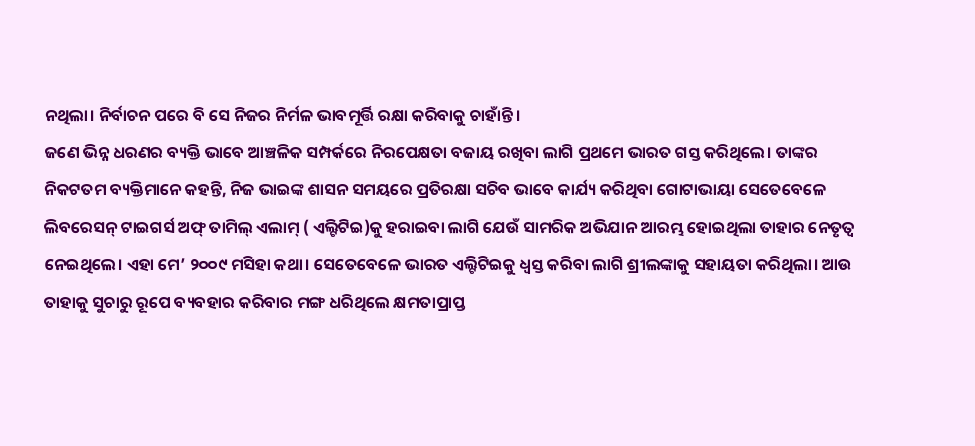ନଥିଲା। ନିର୍ବାଚନ ପରେ ବି ସେ ନିଜର ନିର୍ମଳ ଭାବମୂର୍ତ୍ତି ରକ୍ଷା କରିବାକୁ ଚାହାଁନ୍ତି।
ଜଣେ ଭିନ୍ନ ଧରଣର ବ୍ୟକ୍ତି ଭାବେ ଆଞ୍ଚଳିକ ସମ୍ପର୍କରେ ନିରପେକ୍ଷତା ବଜାୟ ରଖିବା ଲାଗି ପ୍ରଥମେ ଭାରତ ଗସ୍ତ କରିଥିଲେ। ତାଙ୍କର ନିକଟତମ ବ୍ୟକ୍ତିମାନେ କହନ୍ତି, ନିଜ ଭାଇଙ୍କ ଶାସନ ସମୟରେ ପ୍ରତିରକ୍ଷା ସଚିବ ଭାବେ କାର୍ଯ୍ୟ କରିଥିବା ଗୋଟାଭାୟା ସେତେବେଳେ ଲିବରେସନ୍ ଟାଇଗର୍ସ ଅଫ୍ ତାମିଲ୍ ଏଲାମ୍ ( ଏଲ୍ଟିଟିଇ)କୁ ହରାଇବା ଲାଗି ଯେଉଁ ସାମରିକ ଅଭିଯାନ ଆରମ୍ଭ ହୋଇଥିଲା ତାହାର ନେତୃତ୍ଵ ନେଇଥିଲେ। ଏହା ମେ’ ୨୦୦୯ ମସିହା କଥା। ସେତେବେଳେ ଭାରତ ଏଲ୍ଟିଟିଇକୁ ଧ୍ବସ୍ତ କରିବା ଲାଗି ଶ୍ରୀଲଙ୍କାକୁ ସହାୟତା କରିଥିଲା। ଆଉ ତାହାକୁ ସୁଚାରୁ ରୂପେ ବ୍ୟବହାର କରିବାର ମଙ୍ଗ ଧରିଥିଲେ କ୍ଷମତାପ୍ରାପ୍ତ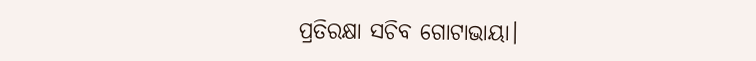ପ୍ରତିରକ୍ଷା ସଚିବ ଗୋଟାଭାୟା।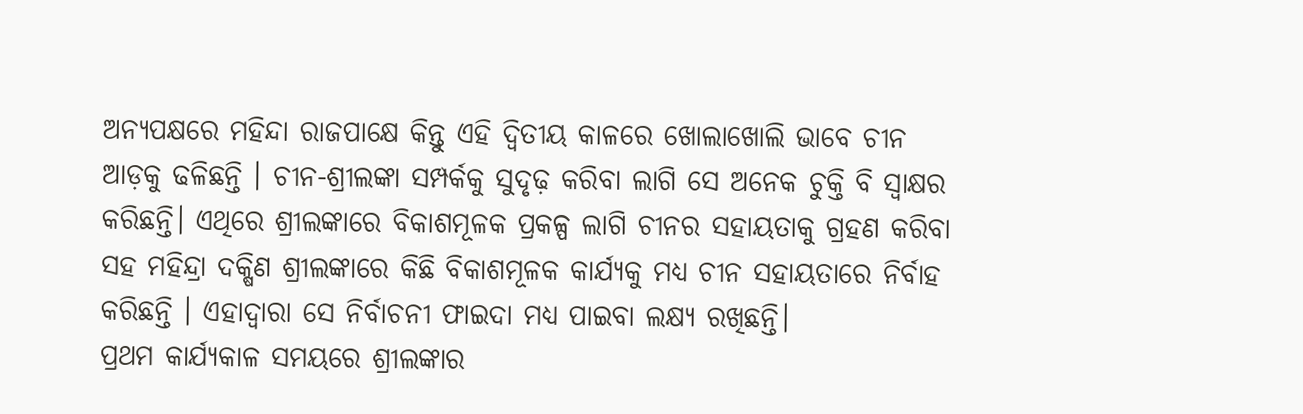ଅନ୍ୟପକ୍ଷରେ ମହିନ୍ଦା ରାଜପାକ୍ଷେ କିନ୍ତୁ ଏହି ଦ୍ଵିତୀୟ କାଳରେ ଖୋଲାଖୋଲି ଭାବେ ଚୀନ ଆଡ଼କୁ ଢଳିଛନ୍ତି । ଚୀନ-ଶ୍ରୀଲଙ୍କା ସମ୍ପର୍କକୁ ସୁଦୃଢ଼ କରିବା ଲାଗି ସେ ଅନେକ ଚୁକ୍ତି ବି ସ୍ଵାକ୍ଷର କରିଛନ୍ତି। ଏଥିରେ ଶ୍ରୀଲଙ୍କାରେ ବିକାଶମୂଳକ ପ୍ରକଳ୍ପ ଲାଗି ଚୀନର ସହାୟତାକୁ ଗ୍ରହଣ କରିବା ସହ ମହିନ୍ଦ୍ରା ଦକ୍ଷିଣ ଶ୍ରୀଲଙ୍କାରେ କିଛି ବିକାଶମୂଳକ କାର୍ଯ୍ୟକୁ ମଧ୍ୟ ଚୀନ ସହାୟତାରେ ନିର୍ବାହ କରିଛନ୍ତି । ଏହାଦ୍ଵାରା ସେ ନିର୍ବାଚନୀ ଫାଇଦା ମଧ୍ୟ ପାଇବା ଲକ୍ଷ୍ୟ ରଖିଛନ୍ତି।
ପ୍ରଥମ କାର୍ଯ୍ୟକାଳ ସମୟରେ ଶ୍ରୀଲଙ୍କାର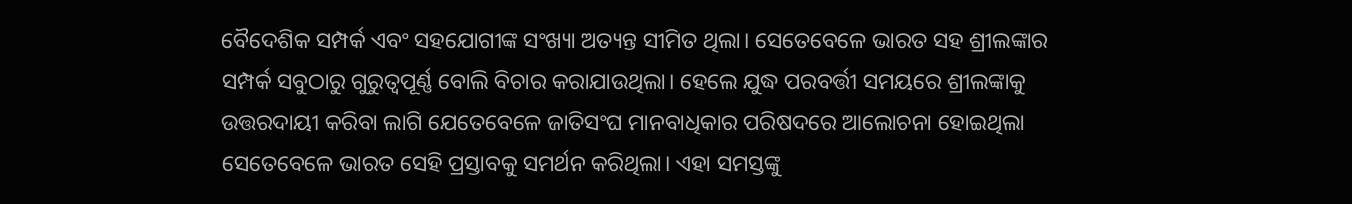ବୈଦେଶିକ ସମ୍ପର୍କ ଏବଂ ସହଯୋଗୀଙ୍କ ସଂଖ୍ୟା ଅତ୍ୟନ୍ତ ସୀମିତ ଥିଲା। ସେତେବେଳେ ଭାରତ ସହ ଶ୍ରୀଲଙ୍କାର ସମ୍ପର୍କ ସବୁଠାରୁ ଗୁରୁତ୍ଵପୂର୍ଣ୍ଣ ବୋଲି ବିଚାର କରାଯାଉଥିଲା। ହେଲେ ଯୁଦ୍ଧ ପରବର୍ତ୍ତୀ ସମୟରେ ଶ୍ରୀଲଙ୍କାକୁ ଉତ୍ତରଦାୟୀ କରିବା ଲାଗି ଯେତେବେଳେ ଜାତିସଂଘ ମାନବାଧିକାର ପରିଷଦରେ ଆଲୋଚନା ହୋଇଥିଲା ସେତେବେଳେ ଭାରତ ସେହି ପ୍ରସ୍ତାବକୁ ସମର୍ଥନ କରିଥିଲା। ଏହା ସମସ୍ତଙ୍କୁ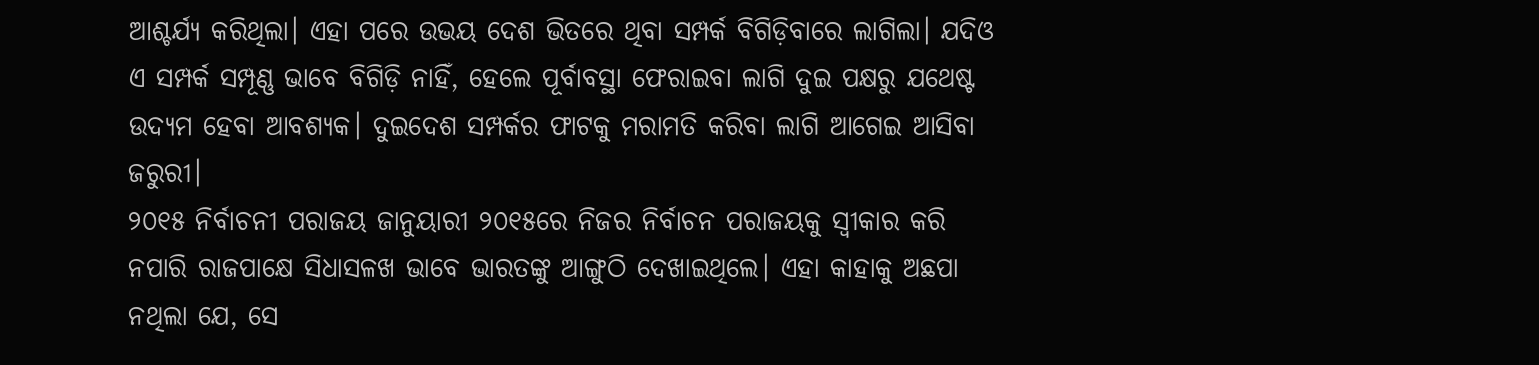ଆଶ୍ଚର୍ଯ୍ୟ କରିଥିଲା। ଏହା ପରେ ଉଭୟ ଦେଶ ଭିତରେ ଥିବା ସମ୍ପର୍କ ବିଗିଡ଼ିବାରେ ଲାଗିଲା। ଯଦିଓ ଏ ସମ୍ପର୍କ ସମ୍ପୂଣ୍ଣ ଭାବେ ବିଗିଡ଼ି ନାହିଁ, ହେଲେ ପୂର୍ବାବସ୍ଥା ଫେରାଇବା ଲାଗି ଦୁଇ ପକ୍ଷରୁ ଯଥେଷ୍ଟ ଉଦ୍ୟମ ହେବା ଆବଶ୍ୟକ। ଦୁଇଦେଶ ସମ୍ପର୍କର ଫାଟକୁ ମରାମତି କରିବା ଲାଗି ଆଗେଇ ଆସିବା ଜରୁରୀ।
୨୦୧୫ ନିର୍ବାଚନୀ ପରାଜୟ ଜାନୁୟାରୀ ୨୦୧୫ରେ ନିଜର ନିର୍ବାଚନ ପରାଜୟକୁ ସ୍ଵୀକାର କରି ନପାରି ରାଜପାକ୍ଷେ ସିଧାସଳଖ ଭାବେ ଭାରତଙ୍କୁ ଆଙ୍ଗୁଠି ଦେଖାଇଥିଲେ। ଏହା କାହାକୁ ଅଛପା ନଥିଲା ଯେ, ସେ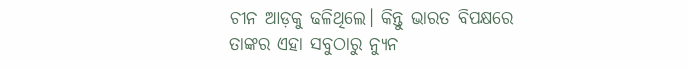ଚୀନ ଆଡ଼କୁ ଢଳିଥିଲେ। କିନ୍ତୁ ଭାରତ ବିପକ୍ଷରେ ତାଙ୍କର ଏହା ସବୁଠାରୁ ନ୍ୟୁନ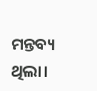ମନ୍ତବ୍ୟ ଥିଲା।